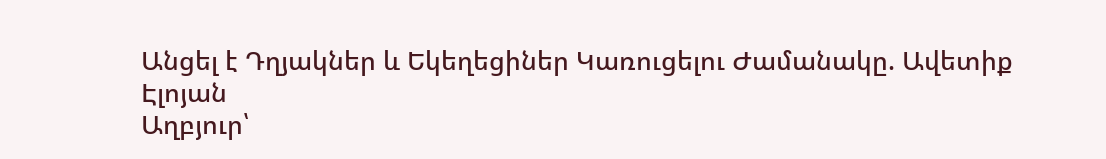Անցել է Դղյակներ և Եկեղեցիներ Կառուցելու Ժամանակը. Ավետիք Էլոյան
Աղբյուր՝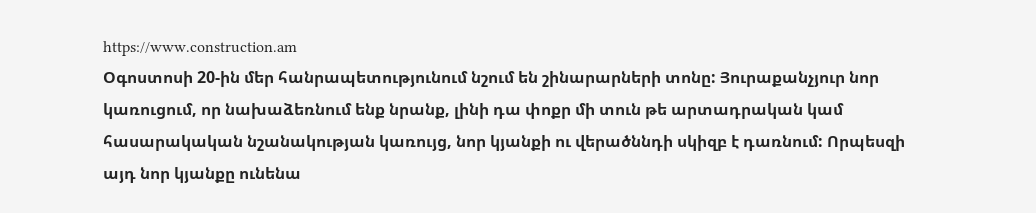https://www.construction.am
Օգոստոսի 20-ին մեր հանրապետությունում նշում են շինարարների տոնը: Յուրաքանչյուր նոր կառուցում, որ նախաձեռնում ենք նրանք, լինի դա փոքր մի տուն թե արտադրական կամ հասարակական նշանակության կառույց, նոր կյանքի ու վերածննդի սկիզբ է դառնում: Որպեսզի այդ նոր կյանքը ունենա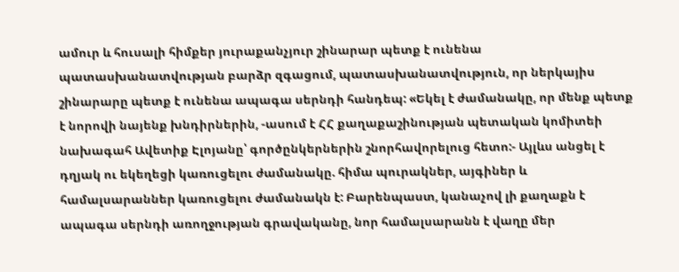ամուր և հուսալի հիմքեր յուրաքանչյուր շինարար պետք է ունենա պատասխանատվության բարձր զգացում, պատասխանատվություն, որ ներկայիս շինարարը պետք է ունենա ապագա սերնդի հանդեպ: «Եկել է ժամանակը, որ մենք պետք է նորովի նայենք խնդիրներին, -ասում է ՀՀ քաղաքաշինության պետական կոմիտեի նախագահ Ավետիք Էլոյանը՝ գործընկերներին շնորհավորելուց հետո:- Այլևս անցել է դղյակ ու եկեղեցի կառուցելու ժամանակը. հիմա պուրակներ, այգիներ և համալսարաններ կառուցելու ժամանակն է: Բարենպաստ, կանաչով լի քաղաքն է ապագա սերնդի առողջության գրավականը, նոր համալսարանն է վաղը մեր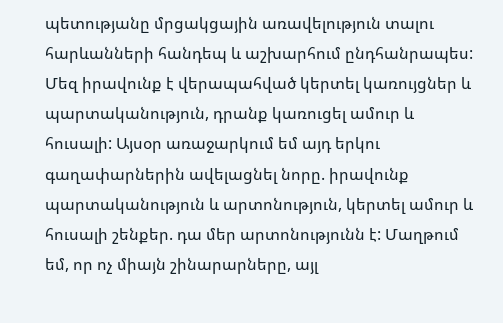պետությանը մրցակցային առավելություն տալու հարևանների հանդեպ և աշխարհում ընդհանրապես: Մեզ իրավունք է վերապահված կերտել կառույցներ և պարտականություն, դրանք կառուցել ամուր և հուսալի: Այսօր առաջարկում եմ այդ երկու գաղափարներին ավելացնել նորը. իրավունք պարտականություն և արտոնություն, կերտել ամուր և հուսալի շենքեր. դա մեր արտոնությունն է: Մաղթում եմ, որ ոչ միայն շինարարները, այլ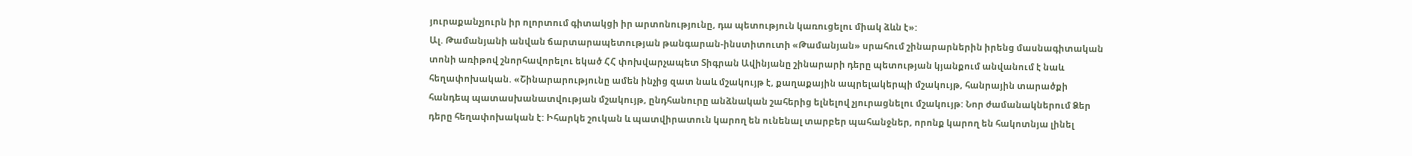յուրաքանչյուրն իր ոլորտում գիտակցի իր արտոնությունը, դա պետություն կառուցելու միակ ձևն է»:
Ալ. Թամանյանի անվան ճարտարապետության թանգարան-ինստիտուտի «Թամանյան» սրահում շինարարներին իրենց մասնագիտական տոնի առիթով շնորհավորելու եկած ՀՀ փոխվարչապետ Տիգրան Ավինյանը շինարարի դերը պետության կյանքում անվանում է նաև հեղափոխական. «Շինարարությունը ամեն ինչից զատ նաև մշակույթ է, քաղաքային ապրելակերպի մշակույթ, հանրային տարածքի հանդեպ պատասխանատվության մշակույթ, ընդհանուրը անձնական շահերից ելնելով չյուրացնելու մշակույթ: Նոր ժամանակներում Ձեր դերը հեղափոխական է: Իհարկե շուկան և պատվիրատուն կարող են ունենալ տարբեր պահանջներ, որոնք կարող են հակոտնյա լինել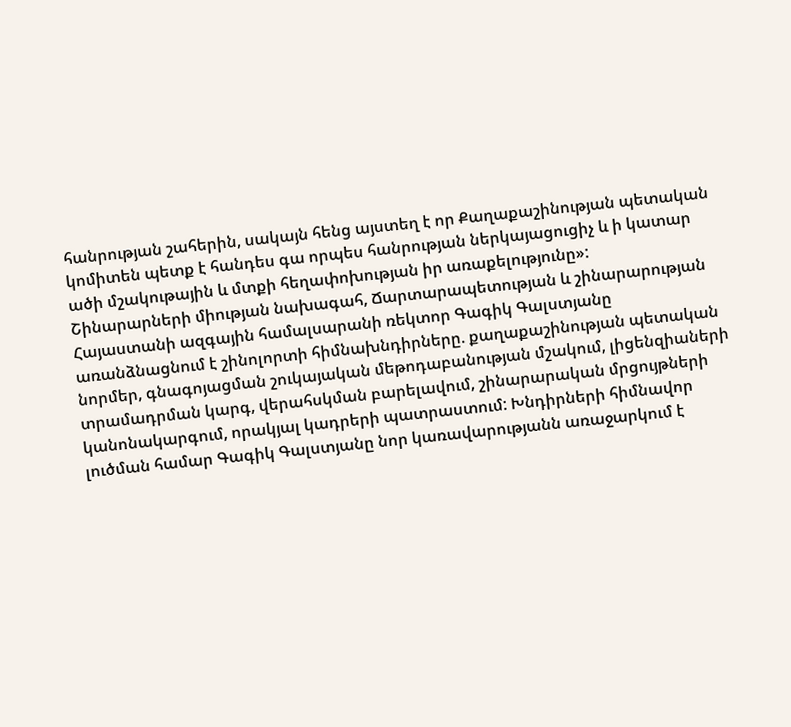հանրության շահերին, սակայն հենց այստեղ է որ Քաղաքաշինության պետական կոմիտեն պետք է հանդես գա որպես հանրության ներկայացուցիչ և ի կատար ածի մշակութային և մտքի հեղափոխության իր առաքելությունը»:
Շինարարների միության նախագահ, Ճարտարապետության և շինարարության Հայաստանի ազգային համալսարանի ռեկտոր Գագիկ Գալստյանը առանձնացնում է շինոլորտի հիմնախնդիրները. քաղաքաշինության պետական նորմեր, գնագոյացման շուկայական մեթոդաբանության մշակում, լիցենզիաների տրամադրման կարգ, վերահսկման բարելավում, շինարարական մրցույթների կանոնակարգում, որակյալ կադրերի պատրաստում: Խնդիրների հիմնավոր լուծման համար Գագիկ Գալստյանը նոր կառավարությանն առաջարկում է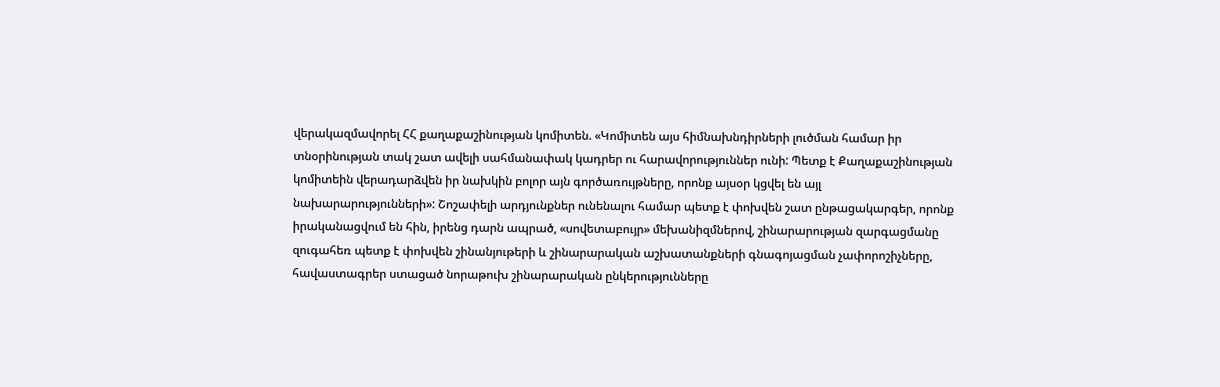վերակազմավորել ՀՀ քաղաքաշինության կոմիտեն. «Կոմիտեն այս հիմնախնդիրների լուծման համար իր տնօրինության տակ շատ ավելի սահմանափակ կադրեր ու հարավորություններ ունի: Պետք է Քաղաքաշինության կոմիտեին վերադարձվեն իր նախկին բոլոր այն գործառույթները, որոնք այսօր կցվել են այլ նախարարությունների»: Շոշափելի արդյունքներ ունենալու համար պետք է փոխվեն շատ ընթացակարգեր, որոնք իրականացվում են հին, իրենց դարն ապրած, «սովետաբույր» մեխանիզմներով, շինարարության զարգացմանը զուգահեռ պետք է փոխվեն շինանյութերի և շինարարական աշխատանքների գնագոյացման չափորոշիչները, հավաստագրեր ստացած նորաթուխ շինարարական ընկերությունները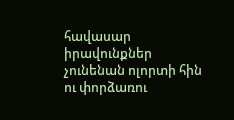հավասար իրավունքներ չունենան ոլորտի հին ու փորձառու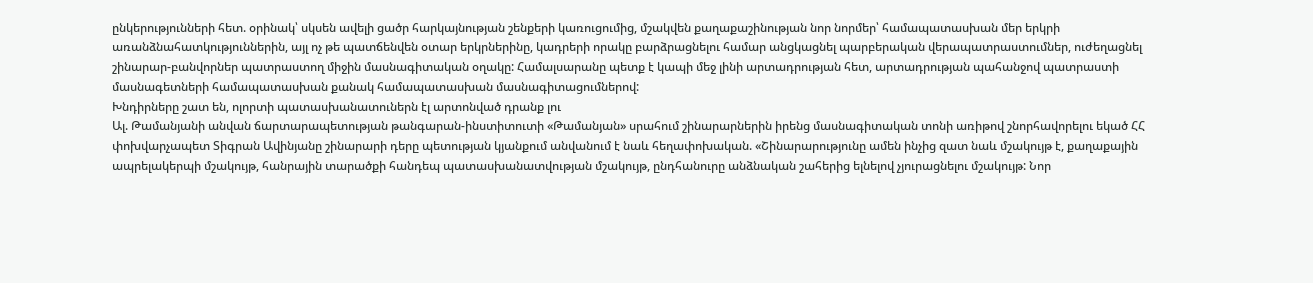ընկերությունների հետ. օրինակ՝ սկսեն ավելի ցածր հարկայնության շենքերի կառուցումից, մշակվեն քաղաքաշինության նոր նորմեր՝ համապատասխան մեր երկրի առանձնահատկություններին, այլ ոչ թե պատճենվեն օտար երկրներինը, կադրերի որակը բարձրացնելու համար անցկացնել պարբերական վերապատրաստումներ, ուժեղացնել շինարար-բանվորներ պատրաստող միջին մասնագիտական օղակը: Համալսարանը պետք է կապի մեջ լինի արտադրության հետ, արտադրության պահանջով պատրաստի մասնագետների համապատասխան քանակ համապատասխան մասնագիտացումներով:
Խնդիրները շատ են, ոլորտի պատասխանատուներն էլ արտոնված դրանք լու
Ալ. Թամանյանի անվան ճարտարապետության թանգարան-ինստիտուտի «Թամանյան» սրահում շինարարներին իրենց մասնագիտական տոնի առիթով շնորհավորելու եկած ՀՀ փոխվարչապետ Տիգրան Ավինյանը շինարարի դերը պետության կյանքում անվանում է նաև հեղափոխական. «Շինարարությունը ամեն ինչից զատ նաև մշակույթ է, քաղաքային ապրելակերպի մշակույթ, հանրային տարածքի հանդեպ պատասխանատվության մշակույթ, ընդհանուրը անձնական շահերից ելնելով չյուրացնելու մշակույթ: Նոր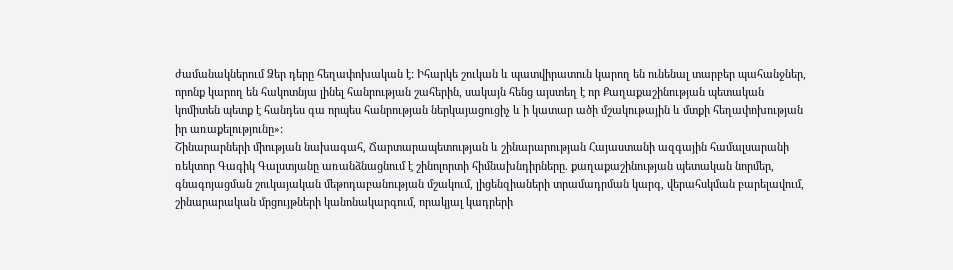ժամանակներում Ձեր դերը հեղափոխական է: Իհարկե շուկան և պատվիրատուն կարող են ունենալ տարբեր պահանջներ, որոնք կարող են հակոտնյա լինել հանրության շահերին, սակայն հենց այստեղ է որ Քաղաքաշինության պետական կոմիտեն պետք է հանդես գա որպես հանրության ներկայացուցիչ և ի կատար ածի մշակութային և մտքի հեղափոխության իր առաքելությունը»:
Շինարարների միության նախագահ, Ճարտարապետության և շինարարության Հայաստանի ազգային համալսարանի ռեկտոր Գագիկ Գալստյանը առանձնացնում է շինոլորտի հիմնախնդիրները. քաղաքաշինության պետական նորմեր, գնագոյացման շուկայական մեթոդաբանության մշակում, լիցենզիաների տրամադրման կարգ, վերահսկման բարելավում, շինարարական մրցույթների կանոնակարգում, որակյալ կադրերի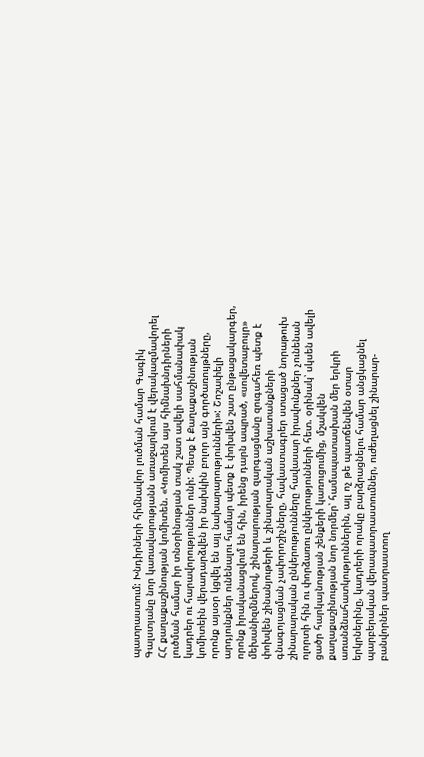պատրաստում: Խնդիրների հիմնավոր լուծման համար Գագիկ Գալստյանը նոր կառավարությանն առաջարկում է վերակազմավորել ՀՀ քաղաքաշինության կոմիտեն. «Կոմիտեն այս հիմնախնդիրների լուծման համար իր տնօրինության տակ շատ ավելի սահմանափակ կադրեր ու հարավորություններ ունի: Պետք է Քաղաքաշինության կոմիտեին վերադարձվեն իր նախկին բոլոր այն գործառույթները, որոնք այսօր կցվել են այլ նախարարությունների»: Շոշափելի արդյունքներ ունենալու համար պետք է փոխվեն շատ ընթացակարգեր, որոնք իրականացվում են հին, իրենց դարն ապրած, «սովետաբույր» մեխանիզմներով, շինարարության զարգացմանը զուգահեռ պետք է փոխվեն շինանյութերի և շինարարական աշխատանքների գնագոյացման չափորոշիչները, հավաստագրեր ստացած նորաթուխ շինարարական ընկերությունները հավասար իրավունքներ չունենան ոլորտի հին ու փորձառու ընկերությունների հետ. օրինակ՝ սկսեն ավելի ցածր հարկայնության շենքերի կառուցումից, մշակվեն քաղաքաշինության նոր նորմեր՝ համապատասխան մեր երկրի առանձնահատկություններին, այլ ոչ թե պատճենվեն օտար երկրներինը, կադրերի որակը բարձրացնելու համար անցկացնել պարբերական վերապատրաստումներ, ուժեղացնել շինարար-բանվորներ պատրաստող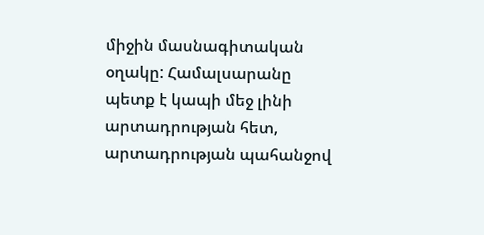միջին մասնագիտական օղակը: Համալսարանը պետք է կապի մեջ լինի արտադրության հետ, արտադրության պահանջով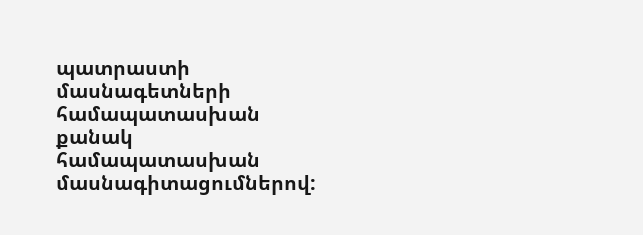պատրաստի մասնագետների համապատասխան քանակ համապատասխան մասնագիտացումներով: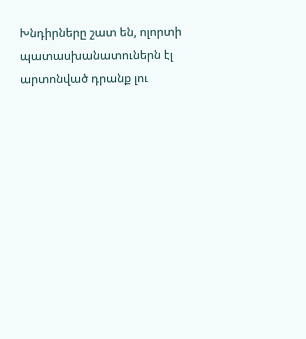Խնդիրները շատ են, ոլորտի պատասխանատուներն էլ արտոնված դրանք լու